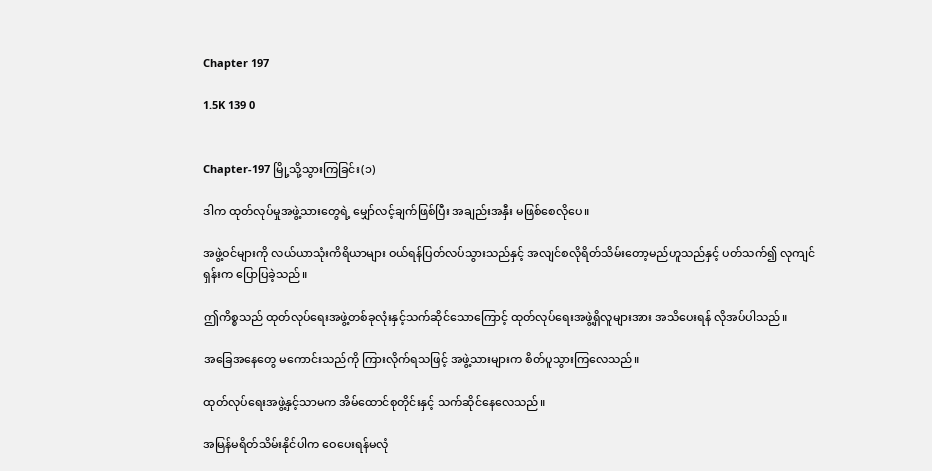Chapter 197

1.5K 139 0


Chapter-197 မြို့သို့သွားကြခြင်း(၁)

ဒါက ထုတ်လုပ်မှုအဖွဲ့သားတွေရဲ့ မျှော်လင့်ချက်ဖြစ်ပြီး အချည်းအနှီး မဖြစ်စေလိုပေ။

အဖွဲ့ဝင်များကို လယ်ယာသုံးကိရိယာများ ဝယ်ရန်ပြတ်လပ်သွားသည်နှင့် အလျင်စလိုရိတ်သိမ်းတော့မည်ဟူသည်နှင့် ပတ်သက်၍ လုကျင်ရှန်းက ပြောပြခဲ့သည်။

ဤကိစ္စသည် ထုတ်လုပ်ရေးအဖွဲ့တစ်ခုလုံးနှင့်သက်ဆိုင်သောကြောင့် ထုတ်လုပ်ရေးအဖွဲ့ရှိလူများအား အသိပေးရန် လိုအပ်ပါသည်။

အခြေအနေတွေ မကောင်းသည်ကို ကြားလိုက်ရသဖြင့် အဖွဲ့သားများက စိတ်ပူသွားကြလေသည်။

ထုတ်လုပ်ရေးအဖွဲ့နှင့်သာမက အိမ်ထောင်စုတိုင်းနှင့် သက်ဆိုင်နေလေသည်။

အမြန်မရိတ်သိမ်းနိုင်ပါက ဝေပေးရန်မလုံ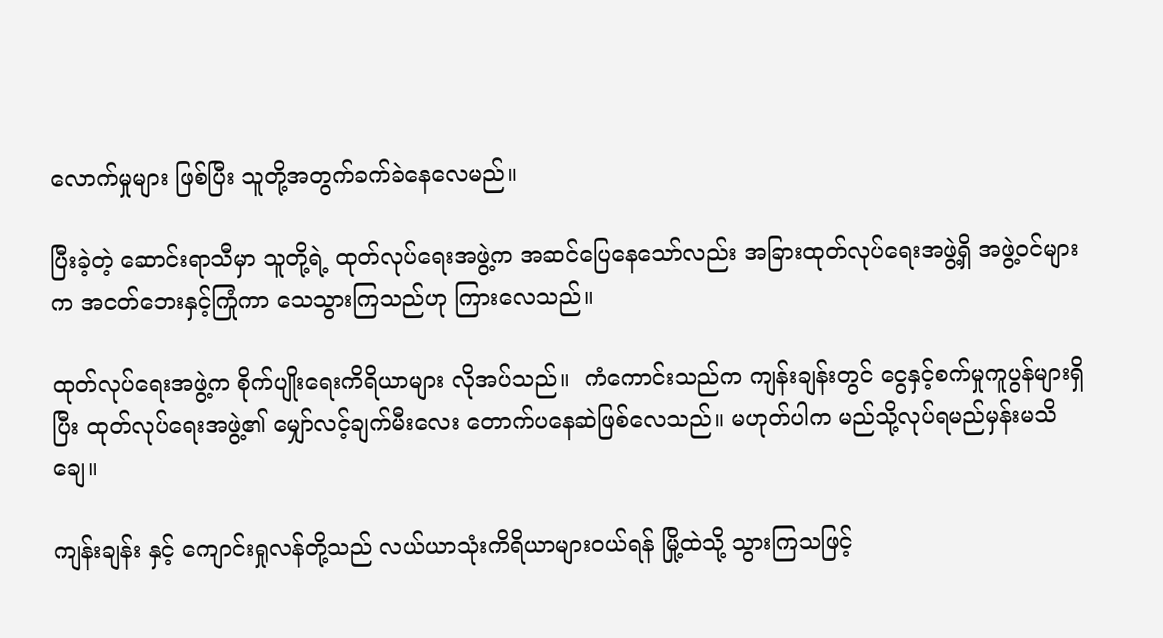လောက်မှုများ ဖြစ်ပြီး သူတို့အတွက်ခက်ခဲနေလေမည်။

ပြီးခဲ့တဲ့ ဆောင်းရာသီမှာ သူတို့ရဲ့ ထုတ်လုပ်ရေးအဖွဲ့က အဆင်ပြေနေသော်လည်း အခြားထုတ်လုပ်ရေးအဖွဲ့ရှိ အဖွဲ့ဝင်များက အငတ်ဘေးနှင့်ကြုံကာ သေသွားကြသည်ဟု ကြားလေသည်။

ထုတ်လုပ်ရေးအဖွဲ့က စိုက်ပျိုးရေးကိရိယာများ လိုအပ်သည်။  ကံကောင်းသည်က ကျန်းချန်းတွင် ငွေနှင့်စက်မှုကူပွန်များရှိပြီး ထုတ်လုပ်ရေးအဖွဲ့၏ မျှော်လင့်ချက်မီးလေး တောက်ပနေဆဲဖြစ်လေသည်။ မဟုတ်ပါက မည်သို့လုပ်ရမည်မှန်းမသိချေ။

ကျန်းချန်း နှင့် ကျောင်းရှုလန်တို့သည် လယ်ယာသုံးကိရိယာများဝယ်ရန် မြို့ထဲသို့ သွားကြသဖြင့်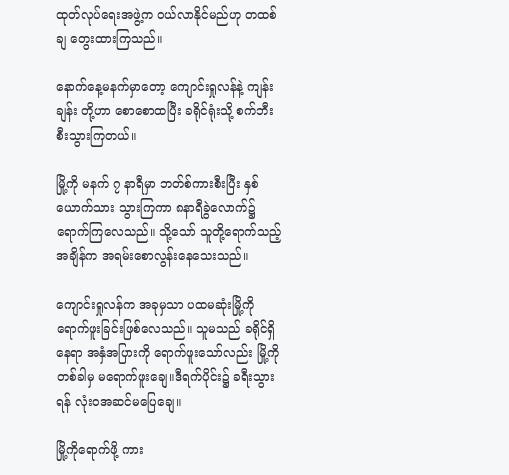ထုတ်လုပ်ရေးအဖွဲ့က ဝယ်လာနိုင်မည်ဟု တထစ်ချ တွေးထားကြသည်။

နောက်နေ့မနက်မှာတော့ ကျောင်းရှုလန်နဲ့ ကျန်းချန်း တို့ဟာ စောစောထပြီး ခရိုင်ရုံးသို့ စက်ဘီးစီးသွားကြတယ်။

မြို့ကို မနက် ၇ နာရီမှာ ဘတ်စ်ကားစီးပြီး နှစ်ယောက်သား သွားကြကာ ၈နာရီခွဲလောက်၌ ရောက်ကြလေသည်။ သို့သော် သူတို့ရောက်သည့်အချိန်က အရမ်းစောလွန်းနေသေးသည်။

ကျောင်းရှုလန်က အခုမှသာ ပထမဆုံးမြို့ကို ရောက်ဖူးခြင်းဖြစ်လေသည်။ သူမသည် ခရိုင်ရှိနေရာ အနှံအပြားကို ရောက်ဖူးသော်လည်း မြို့ကိုတစ်ခါမှ မရောက်ဖူးချေ။ဒီရက်ပိုင်း၌ ခရီးသွားရန် လုံးဝအဆင်မပြေချေ။

မြို့ကိုရောက်ဖို့ ကား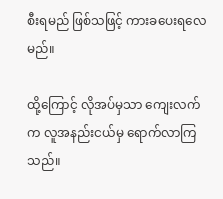စီးရမည် ဖြစ်သဖြင့် ကားခပေးရလေမည်။

ထို့ကြောင့် လိုအပ်မှသာ ကျေးလက်က လူအနည်းငယ်မှ ရောက်လာကြသည်။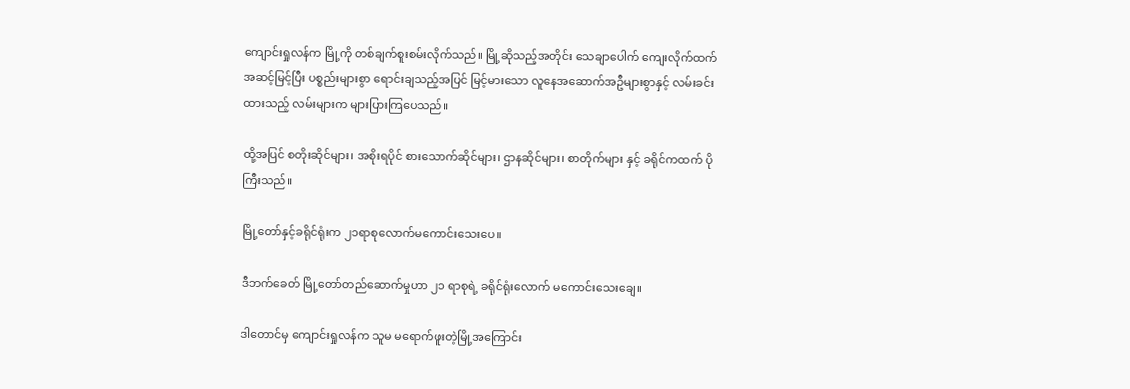ကျောင်းရှုလန်က မြို့ကို တစ်ချက်စူးစမ်းလိုက်သည်။ မြို့ဆိုသည့်အတိုင်း သေချာပေါက် ကျေးလိုက်ထက် အဆင့်မြင့်ပြီး ပစ္စည်းများစွာ ရောင်းချသည့်အပြင် မြင့်မားသော လူနေအဆောက်အဦများစွာနှင့် လမ်းခင်းထားသည့် လမ်းများက များပြားကြပေသည်။

ထို့အပြင် စတိုးဆိုင်များ၊ အစိုးရပိုင် စားသောက်ဆိုင်များ၊ ဌာနဆိုင်များ၊ စာတိုက်များ နှင့် ခရိုင်ကထက် ပိုကြီးသည်။

မြို့တော်နှင့်ခရိုင်ရုံးက ၂၁ရာစုလောက်မကောင်းသေးပေ။

ဒီဘက်ခေတ် မြို့တော်တည်ဆောက်မှုဟာ ၂၁ ရာစုရဲ့ ခရိုင်ရုံးလောက် မကောင်းသေးချေ။

ဒါတောင်မှ ကျောင်းရှုလန်က သူမ မရောက်ဖူးတဲ့မြို့အကြောင်း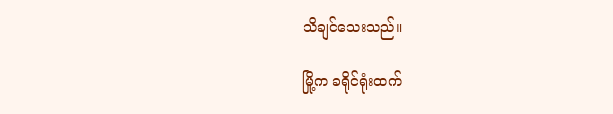သိချင်သေးသည်။

မြို့က ခရိုင်ရုံးထက်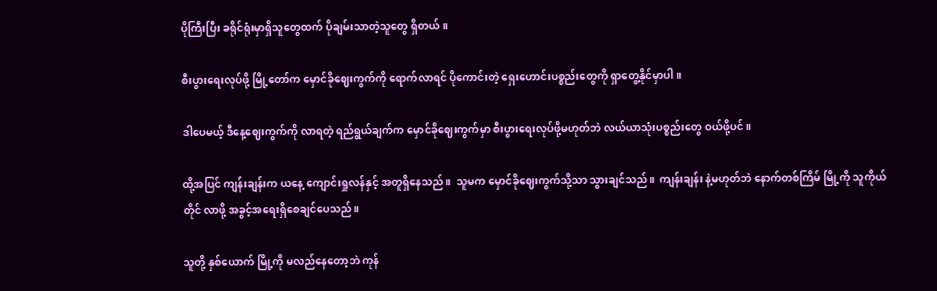ပိုကြီးပြီး ခရိုင်ရုံးမှာရှိသူတွေထက် ပိုချမ်းသာတဲ့သူတွေ ရှိတယ်။

စီးပွားရေးလုပ်ဖို့ မြို့တော်က မှောင်ခိုဈေးကွက်ကို ရောက်လာရင် ပိုကောင်းတဲ့ ရှေးဟောင်းပစ္စည်းတွေကို ရှာတွေ့နိုင်မှာပါ။

ဒါပေမယ့် ဒီနေ့ဈေးကွက်ကို လာရတဲ့ ရည်ရွယ်ချက်က မှောင်ခိုဈေးကွက်မှာ စီးပွားရေးလုပ်ဖို့မဟုတ်ဘဲ လယ်ယာသုံးပစ္စည်းတွေ ဝယ်ဖို့ပင်။

ထို့အပြင် ကျန်းချန်းက ယနေ့ ကျောင်းရှုလန်နှင့် အတူရှိနေသည်။  သူမက မှောင်ခိုဈေးကွက်သို့သာ သွားချင်သည်။  ကျန်းချန်း နဲ့မဟုတ်ဘဲ နောက်တစ်ကြိမ် မြို့ကို သူကိုယ်တိုင် လာဖို့ အခွင့်အရေးရှိစေချင်ပေသည်။

သူတို့ နှစ်ယောက် မြို့ကို မလည်နေတော့ဘဲ ကုန်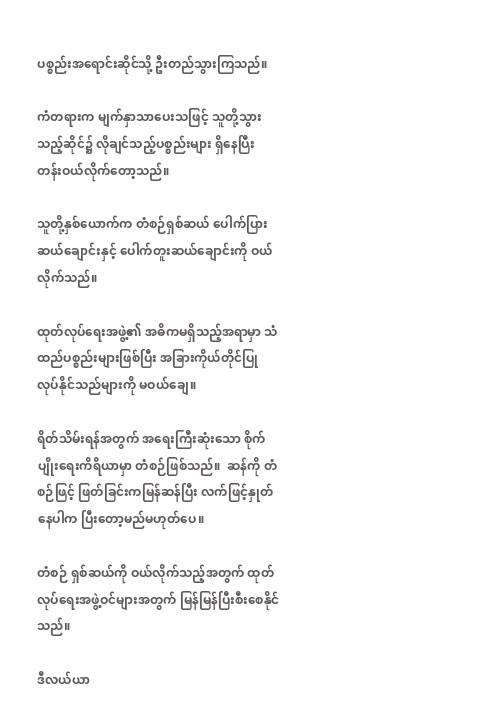ပစ္စည်းအရောင်းဆိုင်သို့ ဦးတည်သွားကြသည်။

ကံတရားက မျက်နှာသာပေးသဖြင့် သူတို့သွားသည့်ဆိုင်၌ လိုချင်သည့်ပစ္စည်းများ ရှိနေပြီး တန်းဝယ်လိုက်တော့သည်။

သူတို့နှစ်ယောက်က တံစဉ်ရှစ်ဆယ် ပေါက်ပြားဆယ်ချောင်းနှင့် ပေါက်တူးဆယ်ချောင်းကို ဝယ်လိုက်သည်။

ထုတ်လုပ်ရေးအဖွဲ့၏ အဓိကမရှိသည့်အရာမှာ သံထည်ပစ္စည်းများဖြစ်ပြီး အခြားကိုယ်တိုင်ပြုလုပ်နိုင်သည်များကို မဝယ်ချေ။

ရိတ်သိမ်းရန်အတွက် အရေးကြီးဆုံးသော စိုက်ပျိုးရေးကိရိယာမှာ တံစဉ်ဖြစ်သည်။  ဆန်ကို တံစဉ်ဖြင့် ဖြတ်ခြင်းကမြန်ဆန်ပြီး လက်ဖြင့်နှုတ်နေပါက ပြီးတော့မည်မဟုတ်ပေ။

တံစဉ် ရှစ်ဆယ်ကို ဝယ်လိုက်သည့်အတွက် ထုတ်လုပ်ရေးအဖွဲ့ဝင်များအတွက် မြန်မြန်ပြီးစီးစေနိုင်သည်။

ဒီလယ်ယာ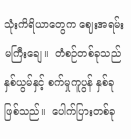သုံးကိရိယာတွေက ဈေးအရမ်းမကြီးချေ။  တံစဉ်တစ်ခုသည် နှစ်ယွမ်နှင့် စက်မှုကူပွန် နှစ်ခုဖြစ်သည်။  ပေါက်ပြားတစ်ခု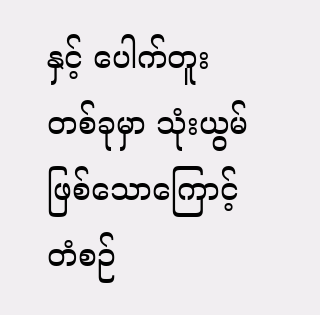နှင့် ပေါက်တူးတစ်ခုမှာ သုံးယွမ်ဖြစ်သောကြောင့် တံစဉ်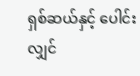ရှစ်ဆယ်နှင့် ပေါင်းလျှင်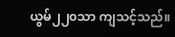ယွမ်၂၂၀သာ ကျသင့်သည်။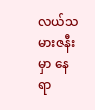လယ်သမားဇနီးမှာ နေရာ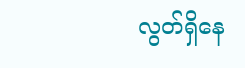လွတ်ရှိနေ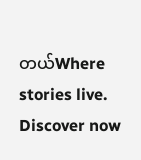တယ်Where stories live. Discover now